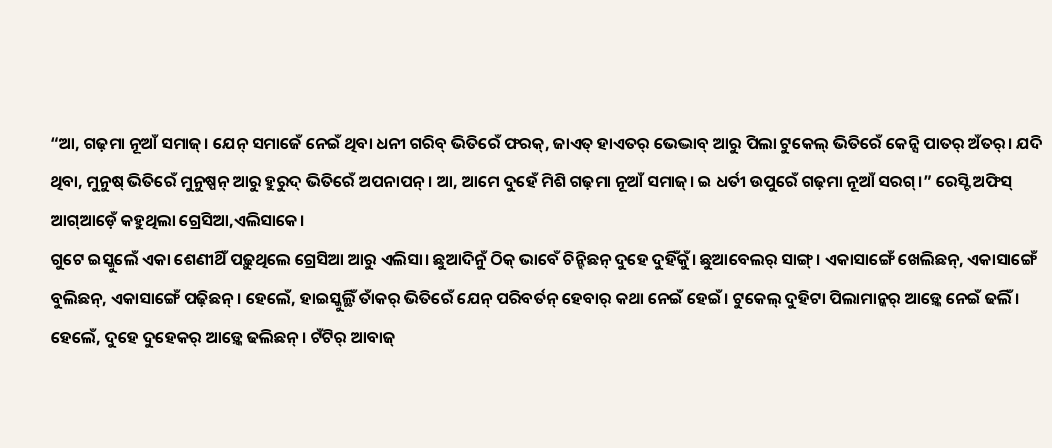“ଆ, ଗଢ଼ମା ନୂଆଁ ସମାଜ୍। ଯେନ୍ ସମାଜେଁ ନେଇଁ ଥିବା ଧନୀ ଗରିବ୍ ଭିତିରେଁ ଫରକ୍, ଜାଏତ୍ ହାଏତର୍ ଭେଦ୍ଭାବ୍ ଆରୁ ପିଲା ଟୁକେଲ୍ ଭିତିରେଁ କେନ୍ସି ପାତର୍ ଅଁତର୍। ଯଦି ଥିବା, ମୁନୁଷ୍ ଭିତିରେଁ ମୁନୁଷ୍ପନ୍ ଆରୁ ହୁରୁଦ୍ ଭିତିରେଁ ଅପନାପନ୍। ଆ, ଆମେ ଦୁହେଁ ମିଶି ଗଢ଼ମା ନୂଆଁ ସମାଜ୍। ଇ ଧର୍ତୀ ଉପୁରେଁ ଗଢ଼ମା ନୂଆଁ ସରଗ୍।” ରେସ୍ଟି ଅଫିସ୍ ଆଗ୍ଆଡ଼େଁ କହୁଥିଲା ଗ୍ରେସିଆ,ଏଲିସାକେ।
ଗୁଟେ ଇସ୍କୁଲେଁ ଏକା ଶେଣୀଥିଁ ପଢ଼ୁଥିଲେ ଗ୍ରେସିଆ ଆରୁ ଏଲିସା। ଛୁଆଦିନୁଁ ଠିକ୍ ଭାବେଁ ଚିନ୍ହିଛନ୍ ଦୁହେ ଦୁହିଁକୁଁ। ଛୁଆବେଲର୍ ସାଙ୍ଗ୍। ଏକାସାଙ୍ଗେଁ ଖେଲିଛନ୍, ଏକାସାଙ୍ଗେଁ ବୁଲିଛନ୍, ଏକାସାଙ୍ଗେଁ ପଢ଼ିଛନ୍। ହେଲେଁ, ହାଇସ୍କୁଲ୍ଥିଁ ତାଁକର୍ ଭିତିରେଁ ଯେନ୍ ପରିବର୍ତନ୍ ହେବାର୍ କଥା ନେଇଁ ହେଇଁ। ଟୁକେଲ୍ ଦୁହିଟା ପିଲାମାନ୍କର୍ ଆଡ଼୍କେ ନେଇଁ ଢଲିଁ। ହେଲେଁ, ଦୁହେ ଦୁହେକର୍ ଆଡ଼୍କେ ଢଲିଛନ୍। ଟଁଟିର୍ ଆବାଜ୍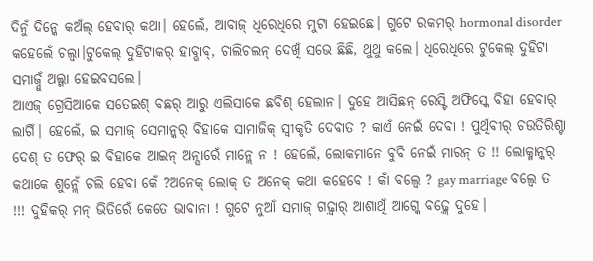ଦିନୁଁ ଦିନ୍କେ କଅଁଲ୍ ହେବାର୍ କଥା। ହେଲେଁ, ଆବାଜ୍ ଧିରେଧିରେ ମୁଟା ହେଇଛେ। ଗୁଟେ ରକମର୍ hormonal disorder କହେଲେଁ ଚଲ୍ବା।ଟୁକେଲ୍ ଦୁହିଟାକର୍ ହାବ୍ଭାବ୍, ଚାଲିଚଲନ୍ ଦେଖିଁ ସଭେ ଛିଛି, ଥୁଥୁ କଲେ। ଧିରେଧିରେ ଟୁକେଲ୍ ଦୁହିଟା ସମାଜ୍ନୁଁ ଅଲ୍ଗା ହେଇବସଲେ।
ଆଏଜ୍ ଗ୍ରେସିଆକେ ସତେଇଶ୍ ବଛର୍ ଆରୁ ଏଲିସାକେ ଛବିଶ୍ ହେଲାନ। ଦୁହେ ଆସିଛନ୍ ରେସ୍ଟି ଅଫିସ୍କେ ବିହା ହେବାର୍ ଲାଗିଁ। ହେଲେଁ, ଇ ସମାଜ୍ ସେମାନ୍କର୍ ବିହାକେ ସାମାଜିକ୍ ସ୍ୱୀକୃତି ଦେବାତ ? କାଏଁ ନେଇଁ ଦେବା ! ପୁର୍ଥିବୀର୍ ଚଉତିରିଶ୍ଟା ଦେଶ୍ ତ ଫେର୍ ଇ ବିହାକେ ଆଇନ୍ ଅନ୍ସାରେଁ ମାନ୍ଲେ ନ ! ହେଲେଁ, ଲୋକମାନେ ବୁବି ନେଇଁ ମାରନ୍ ତ !! ଲୋକ୍ମାନ୍କର୍ କଥାକେ ଶୁନ୍ଲେଁ ଚଲି ହେବା କେଁ ?ଅନେକ୍ ଲୋକ୍ ତ ଅନେକ୍ କଥା କହେବେ ! କାଁ ବଲ୍ବେ ? gay marriage ବଲ୍ବେ ତ !!! ଦୁହିକର୍ ମନ୍ ଭିତିରେଁ କେତେ ଭାବାନା ! ଗୁଟେ ନୁଆଁ ସମାଜ୍ ଗଢ଼୍ବାର୍ ଆଶାଥିଁ ଆଗ୍କେ ବଢ଼୍ଲେ ଦୁହେ।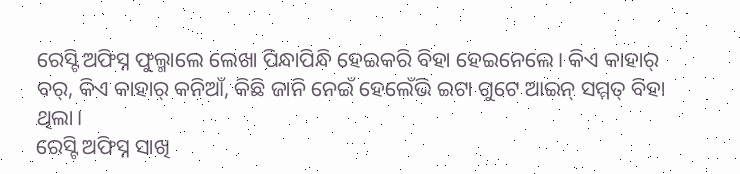ରେସ୍ଟି ଅଫିସ୍ନ ଫୁଲ୍ମାଲେ ଲେଖା ପିନ୍ଧାପିନ୍ଧି ହେଇକରି ବିହା ହେଇନେଲେ। କିଏ କାହାର୍ ବର୍, କିଏ କାହାର୍ କନିଆଁ, କିଛି ଜାନି ନେଇଁ ହେଲେଁଭି ଇଟା ଗୁଟେ ଆଇନ୍ ସମ୍ମତ୍ ବିହା ଥିଲା।
ରେସ୍ଟି ଅଫିସ୍ନ ସାଖି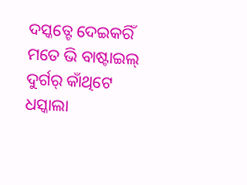ଦସ୍କତ୍ଟେ ଦେଇକରିଁ ମତେ ଭି ବାଷ୍ଟାଇଲ୍ ଦୁର୍ଗର୍ କାଁଥିଟେ ଧସ୍କାଲା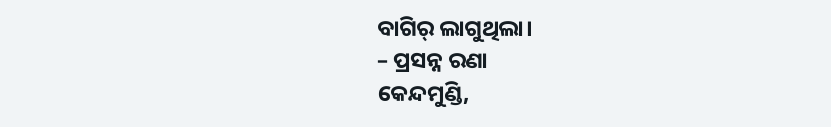ବାଗିର୍ ଲାଗୁଥିଲା।
– ପ୍ରସନ୍ନ ରଣା
କେନ୍ଦମୁଣ୍ଡି,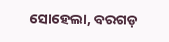ସୋହେଲା, ବରଗଡ଼